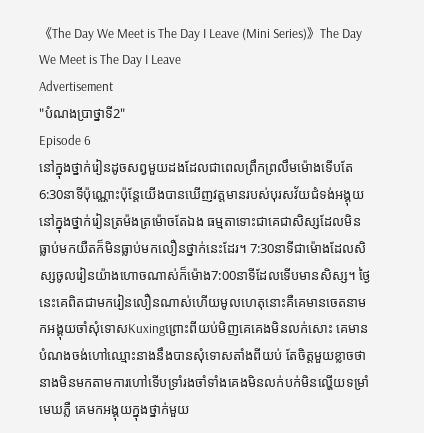《The Day We Meet is The Day I Leave (Mini Series)》The Day We Meet is The Day I Leave
Advertisement
"បំណងប្រាថ្នាទី2"
Episode 6
នៅក្នុងថ្នាក់រៀនដូចសព្វមួយដងដែលជាពេលព្រឹកព្រលឹមម៉ោងទើបតែ6:30នាទីប៉ុណ្ណោះប៉ុន្តែយើងបានឃើញវត្តមានរបស់បុរសវ័យជំទង់អង្គុយនៅក្នុងថ្នាក់រៀនត្រម៉ងត្រម៉ោចតែឯង ធម្មតាទោះជាគេជាសិស្សដែលមិនធ្លាប់មកយឺតក៏មិនធ្លាប់មកលឿនថ្នាក់នេះដែរ។ 7:30នាទីជាម៉ោងដែលសិស្សចូលរៀនយ៉ាងហោចណាស់ក៏ម៉ោង7:00នាទីដែលទើបមានសិស្ស។ ថ្ងៃនេះគេពិតជាមករៀនលឿនណាស់ហើយមូលហេតុនោះគឺគេមានចេតនាមកអង្គុយចាំសុំទោសKuxingព្រោះពីយប់មិញគេគេងមិនលក់សោះ គេមានបំណងចង់ហៅឈ្មោះនាងនឹងបានសុំទោសតាំងពីយប់ តែចិត្តមួយខ្លាចថានាងមិនមកតាមការហៅទើបទ្រាំរងចាំទាំងគេងមិនលក់បក់មិនល្ហើយទម្រាំមេឃភ្លឺ គេមកអង្គុយក្នុងថ្នាក់មួយ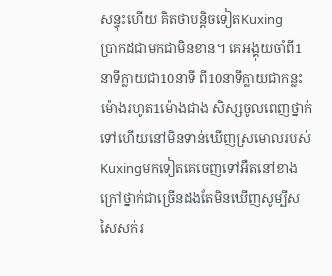សន្ទុះហើយ គិតថាបន្តិចទៀតKuxing
ប្រាកដជាមកជាមិនខាន។ គេអង្គុយចាំពី1នាទីក្លាយជា10នាទី ពី10នាទីក្លាយជាកន្លះម៉ោងរហូត1ម៉ោងជាង សិស្សចូលពេញថ្នាក់ទៅហើយនៅមិនទាន់ឃើញស្រមោលរបស់Kuxingមកទៀតគេចេញទៅអឺតនៅខាងក្រៅថ្នាក់ជាច្រើនដងតែមិនឃើញសូម្បីសសៃសក់រ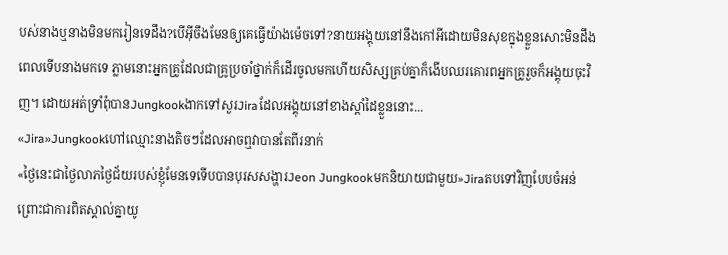បស់នាងឬនាងមិនមករៀនទេដឹង?បើអ៊ីចឹងមែនឲ្យគេធ្វើយ៉ាងម៉េចទៅ?នាយអង្គុយនៅនឹងកៅអីដោយមិនសុខក្នុងខ្លួនសោះមិនដឹងពេលទើបនាងមកទេ ភ្លាមនោះអ្នកគ្រូដែលជាគ្រូប្រចាំថ្នាក់ក៏ដើរចូលមកហើយសិស្សគ្រប់គ្នាក៏ងើបឈរគោរពអ្នកគ្រូរួចក៏អង្គុយចុះវិញ។ ដោយអត់ទ្រាំពុំបានJungkookងាកទៅសួរJiraដែលអង្គុយនៅខាងស្តាំដៃខ្លួននោះ...
«Jira»Jungkookហៅឈ្មោះនាងតិចៗដែលអាចឮវាបានតែពីរនាក់
«ថ្ងៃនេះជាថ្ងៃលាភថ្ងៃជ័យរបស់ខ្ញុំមែនទេទើបបានបុរសសង្ហារJeon Jungkookមកនិយាយជាមួយ»Jiraតបទៅវិញបែបចំអន់ ព្រោះជាការពិតស្គាល់គ្នាយូ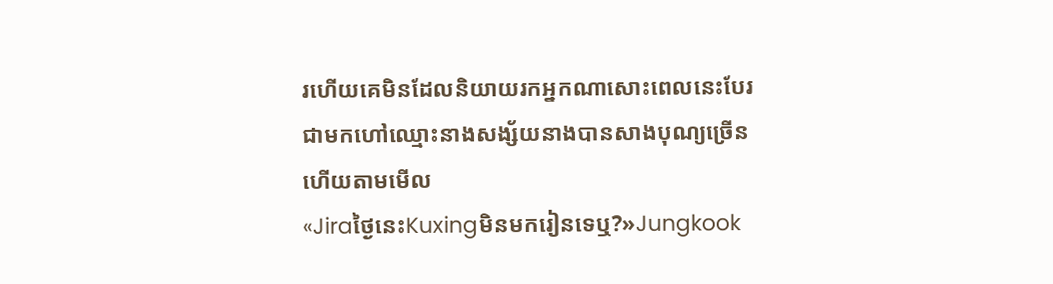រហើយគេមិនដែលនិយាយរកអ្នកណាសោះពេលនេះបែរជាមកហៅឈ្មោះនាងសង្ស័យនាងបានសាងបុណ្យច្រើនហើយតាមមើល
«Jiraថ្ងៃនេះKuxingមិនមករៀនទេឬ?»Jungkook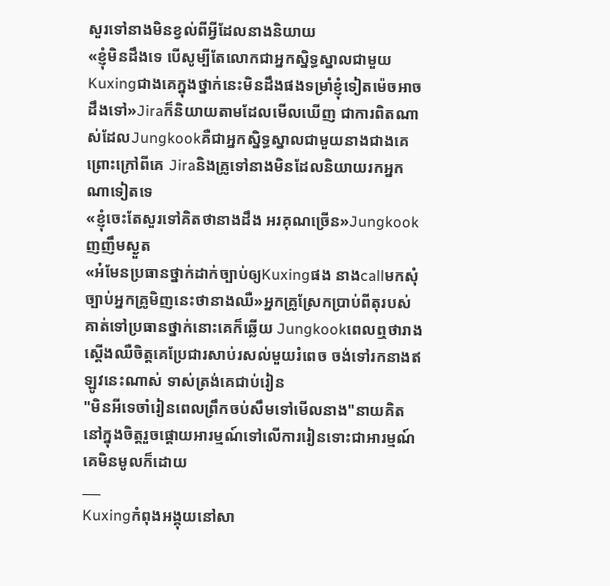សួរទៅនាងមិនខ្វល់ពីអ្វីដែលនាងនិយាយ
«ខ្ញុំមិនដឹងទេ បើសូម្បីតែលោកជាអ្នកស្និទ្ធស្នាលជាមួយKuxingជាងគេក្នុងថ្នាក់នេះមិនដឹងផងទម្រាំខ្ញុំទៀតម៉េចអាចដឹងទៅ»Jiraក៏និយាយតាមដែលមើលឃើញ ជាការពិតណាស់ដែលJungkookគឺជាអ្នកស្និទ្ធស្នាលជាមួយនាងជាងគេព្រោះក្រៅពីគេ Jiraនិងគ្រូទៅនាងមិនដែលនិយាយរកអ្នកណាទៀតទេ
«ខ្ញុំចេះតែសួរទៅគិតថានាងដឹង អរគុណច្រើន»Jungkookញញឹមស្ងួត
«អ៎មែនប្រធានថ្នាក់ដាក់ច្បាប់ឲ្យKuxingផង នាងcallមកសុំច្បាប់អ្នកគ្រូមិញនេះថានាងឈឺ»អ្នកគ្រូស្រែកប្រាប់ពីតុរបស់គាត់ទៅប្រធានថ្នាក់នោះគេក៏ឆ្លើយ Jungkookពេលឮថារាងស្តើងឈឺចិត្តគេប្រែជារសាប់រសល់មួយរំពេច ចង់ទៅរកនាងឥឡូវនេះណាស់ ទាស់ត្រង់គេជាប់រៀន
"មិនអីទេចាំរៀនពេលព្រឹកចប់សឹមទៅមើលនាង"នាយគិតនៅក្នុងចិត្តរួចផ្តោយអារម្មណ៍ទៅលើការរៀនទោះជាអារម្មណ៍គេមិនមូលក៏ដោយ
___
Kuxingកំពុងអង្គុយនៅសា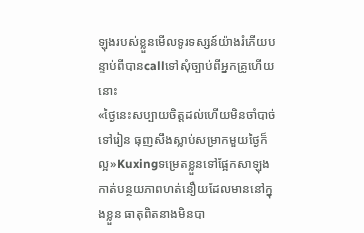ឡុងរបស់ខ្លួនមើលទូរទស្សន៍យ៉ាងរំភើយបន្ទាប់ពីបានcallទៅសុំច្បាប់ពីអ្នកគ្រូហើយនោះ
«ថ្ងៃនេះសប្បាយចិត្តដល់ហើយមិនចាំបាច់ទៅរៀន ធុញសឹងស្លាប់សម្រាកមួយថ្ងៃក៏ល្អ»Kuxingទម្រេតខ្លួនទៅផ្អែកសាឡុងកាត់បន្ថយភាពហត់នឿយដែលមាននៅក្នុងខ្លួន ធាតុពិតនាងមិនបា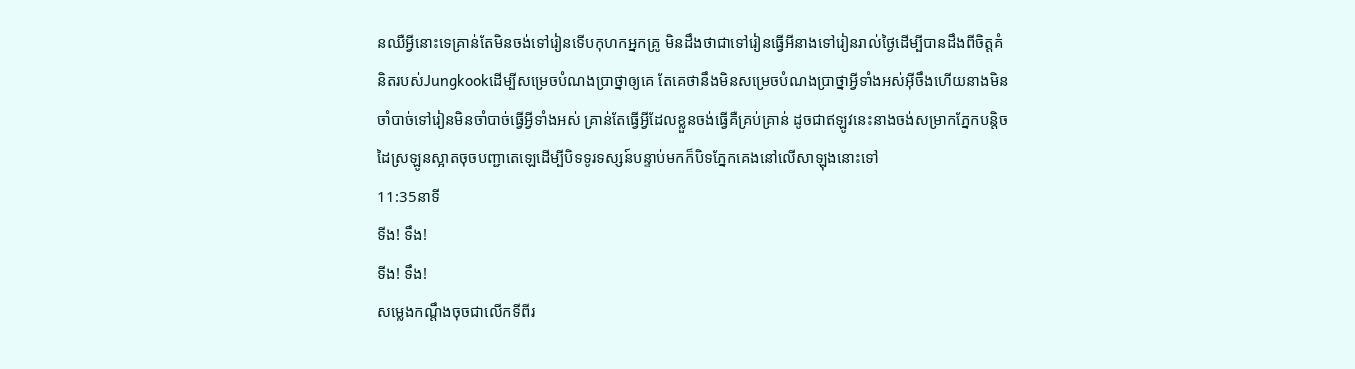នឈឺអ្វីនោះទេគ្រាន់តែមិនចង់ទៅរៀនទើបកុហកអ្នកគ្រូ មិនដឹងថាជាទៅរៀនធ្វើអីនាងទៅរៀនរាល់ថ្ងៃដើម្បីបានដឹងពីចិត្តគំនិតរបស់Jungkookដើម្បីសម្រេចបំណងប្រាថ្នាឲ្យគេ តែគេថានឹងមិនសម្រេចបំណងប្រាថ្នាអ្វីទាំងអស់អ៊ីចឹងហើយនាងមិនចាំបាច់ទៅរៀនមិនចាំបាច់ធ្វើអ្វីទាំងអស់ គ្រាន់តែធ្វើអ្វីដែលខ្លួនចង់ធ្វើគឺគ្រប់គ្រាន់ ដូចជាឥឡូវនេះនាងចង់សម្រាកភ្នែកបន្តិច ដៃស្រឡូនស្អាតចុចបញ្ជាតេឡេដើម្បីបិទទូរទស្សន៍បន្ទាប់មកក៏បិទភ្នែកគេងនៅលើសាឡុងនោះទៅ
11:35នាទី
ទីង! ទឹង!
ទីង! ទឹង!
សម្លេងកណ្តឹងចុចជាលើកទីពីរ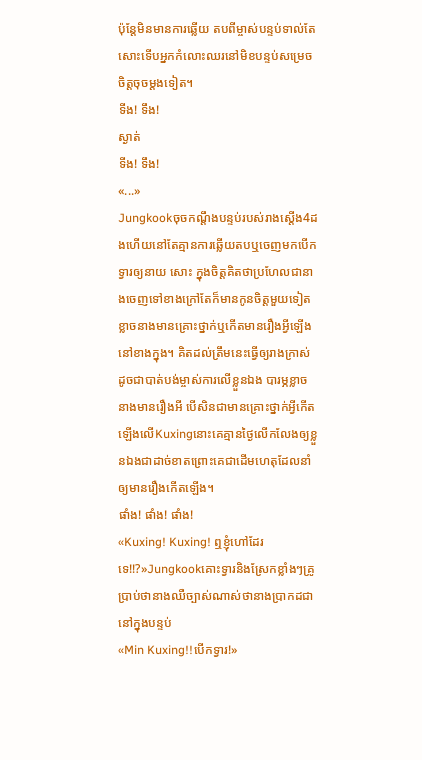ប៉ុន្តែមិនមានការឆ្លើយ តបពីម្ចាស់បន្ទប់ទាល់តែសោះទើបអ្នកកំលោះឈរនៅមិខបន្ទប់សម្រេចចិត្តចុចម្តងទៀត។
ទីង! ទឹង!
ស្ងាត់
ទីង! ទឹង!
«...»
Jungkookចុចកណ្តឹងបន្ទប់របស់រាងស្តើង4ដងហើយនៅតែគ្មានការឆ្លើយតបឬចេញមកបើកទ្វារឲ្យនាយ សោះ ក្នុងចិត្តគិតថាប្រហែលជានាងចេញទៅខាងក្រៅតែក៏មានកូនចិត្តមួយទៀតខ្លាចនាងមានគ្រោះថ្នាក់ឬកើតមានរឿងអ្វីឡើងនៅខាងក្នុង។ គិតដល់ត្រឹមនេះធ្វើឲ្យរាងក្រាស់ដូចជាបាត់បង់ម្ចាស់ការលើខ្លួនឯង បារម្ភខ្លាចនាងមានរឿងអី បើសិនជាមានគ្រោះថ្នាក់អ្វីកើតឡើងលើKuxingនោះគេគ្មានថ្ងៃលើកលែងឲ្យខ្លួនឯងជាដាច់ខាតព្រោះគេជាដើមហេតុដែលនាំឲ្យមានរឿងកើតឡើង។
ផាំង! ផាំង! ផាំង!
«Kuxing! Kuxing! ឮខ្ញុំហៅដែរទេ!!?»Jungkookគោះទ្វារនិងស្រែកខ្លាំងៗគ្រូប្រាប់ថានាងឈឺច្បាស់ណាស់ថានាងប្រាកដជានៅក្នុងបន្ទប់
«Min Kuxing!!បើកទ្វារ!»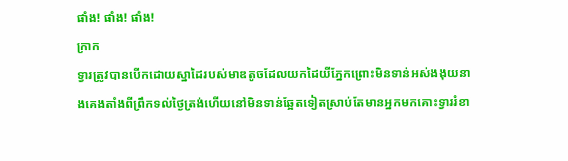ផាំង! ផាំង! ផាំង!
ក្រាក
ទ្វារត្រូវបានបើកដោយស្នាដៃរបស់មាឌតូចដែលយកដៃយីភ្នែកព្រោះមិនទាន់អស់ងងុយនាងគេងតាំងពីព្រឹកទល់ថ្ងៃត្រង់ហើយនៅមិនទាន់ឆ្អែតទៀតស្រាប់តែមានអ្នកមកគោះទ្វាររំខា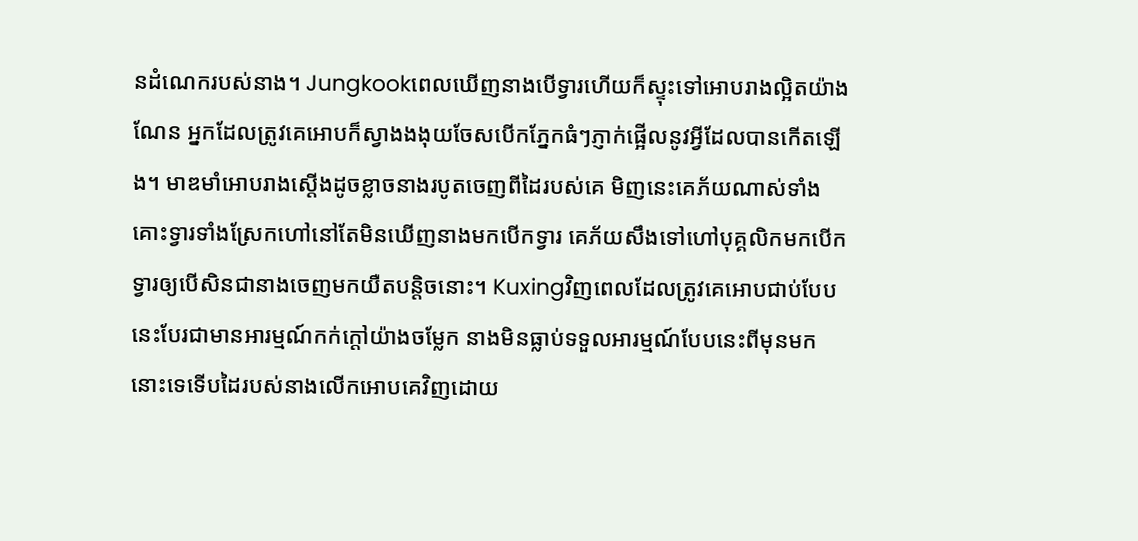នដំណេករបស់នាង។ Jungkookពេលឃើញនាងបើទ្វារហើយក៏ស្ទុះទៅអោបរាងល្អិតយ៉ាងណែន អ្នកដែលត្រូវគេអោបក៏ស្វាងងងុយចែសបើកភ្នែកធំៗភ្ញាក់ផ្អើលនូវអ្វីដែលបានកើតឡើង។ មាឌមាំអោបរាងស្តើងដូចខ្លាចនាងរបូតចេញពីដៃរបស់គេ មិញនេះគេភ័យណាស់ទាំងគោះទ្វារទាំងស្រែកហៅនៅតែមិនឃើញនាងមកបើកទ្វារ គេភ័យសឹងទៅហៅបុគ្គលិកមកបើកទ្វារឲ្យបើសិនជានាងចេញមកយឺតបន្តិចនោះ។ Kuxingវិញពេលដែលត្រូវគេអោបជាប់បែបនេះបែរជាមានអារម្មណ៍កក់ក្តៅយ៉ាងចម្លែក នាងមិនធ្លាប់ទទួលអារម្មណ៍បែបនេះពីមុនមកនោះទេទើបដៃរបស់នាងលើកអោបគេវិញដោយ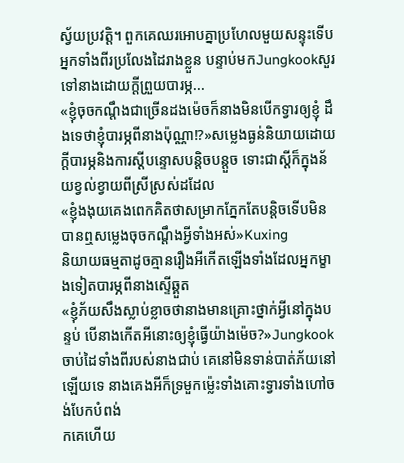ស្វ័យប្រវត្តិ។ ពួកគេឈរអោបគ្នាប្រហែលមួយសន្ទុះទើបអ្នកទាំងពីរប្រលែងដៃរាងខ្លួន បន្ទាប់មកJungkookសួរទៅនាងដោយក្តីព្រួយបារម្ភ...
«ខ្ញុំចុចកណ្តឹងជាច្រើនដងម៉េចក៏នាងមិនបើកទ្វារឲ្យខ្ញុំ ដឹងទេថាខ្ញុំបារម្ភពីនាងប៉ុណ្ណា!?»សម្លេងធ្ងន់និយាយដោយក្តីបារម្ភនិងការស្តីបន្ទោសបន្តិចបន្តួច ទោះជាស្តីក៏ក្នុងន័យខ្វល់ខ្វាយពីស្រីស្រស់ដដែល
«ខ្ញុំងងុយគេងពេកគិតថាសម្រាកភ្នែកតែបន្តិចទើបមិនបានឮសម្លេងចុចកណ្តឹងអ្វីទាំងអស់»Kuxing
និយាយធម្មតាដូចគ្មានរឿងអីកើតឡើងទាំងដែលអ្នកម្ខាងទៀតបារម្ភពីនាងស្ទើឆ្គួត
«ខ្ញុំភ័យសឹងស្លាប់ខ្លាចថានាងមានគ្រោះថ្នាក់អ្វីនៅក្នុងបន្ទប់ បើនាងកើតអីនោះឲ្យខ្ញុំធ្វើយ៉ាងម៉េច?»Jungkookចាប់ដៃទាំងពីរបស់នាងជាប់ គេនៅមិនទាន់បាត់ភ័យនៅឡើយទេ នាងគេងអីក៏ទ្រមួកម្ល៉េះទាំងគោះទ្វារទាំងហៅចង់បែកបំពង់
កគេហើយ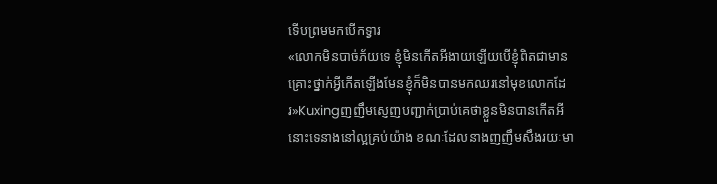ទើបព្រមមកបើកទ្វារ
«លោកមិនបាច់ភ័យទេ ខ្ញុំមិនកើតអីងាយឡើយបើខ្ញុំពិតជាមានគ្រោះថ្នាក់អ្វីកើតឡើងមែនខ្ញុំក៏មិនបានមកឈរនៅមុខលោកដែរ»Kuxingញញឹមស្ញេញបញ្ជាក់ប្រាប់គេថាខ្លួនមិនបានកើតអីនោះទេនាងនៅល្អគ្រប់យ៉ាង ខណៈដែលនាងញញឹមសឹងរយៈមា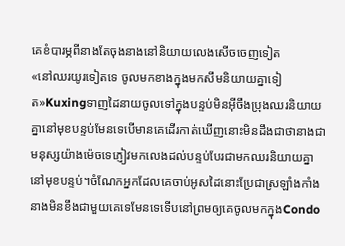គេខំបារម្ភពីនាងតែចុងនាងនៅនិយាយលេងសើចចេញទៀត
«នៅឈរយូរទៀតទេ ចូលមកខាងក្នុងមកសឹមនិយាយគ្នាទៀត»Kuxingទាញដៃនាយចូលទៅក្នុងបន្ទប់មិនអ៊ីចឹងប្រុងឈរនិយាយគ្នានៅមុខបន្ទប់មែនទេបើមានគេដើរកាត់ឃើញនោះមិនដឹងជាថានាងជាមនុស្សយ៉ាងម៉េចទេភ្ញៀវមកលេងដល់បន្ទប់បែរជាមកឈរនិយាយគ្នានៅមុខបន្ទប់។ចំណែកអ្នកដែលគេចាប់អូសដៃនោះប្រែជាស្រឡាំងកាំង នាងមិនខឹងជាមួយគេទេមែនទេទើបនៅព្រមឲ្យគេចូលមកក្នុងCondo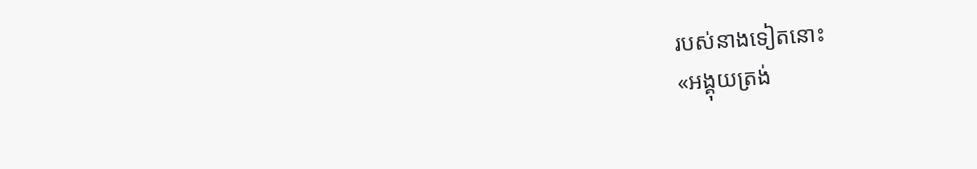របស់នាងទៀតនោះ
«អង្គុយត្រង់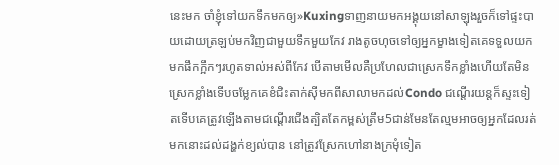នេះមក ចាំខ្ញុំទៅយកទឹកមកឲ្យ»Kuxingទាញនាយមកអង្គុយនៅសាឡុងរួចក៏ទៅផ្ទះបាយដោយត្រឡប់មកវិញជាមួយទឹកមួយកែវ រាងតូចហុចទៅឲ្យអ្នកម្ខាងទៀតគេទទួលយកមកផឹកក្អឹកៗរហូតទាល់អស់ពីកែវ បើតាមមើលគឺប្រហែលជាស្រេកទឹកខ្លាំងហើយតែមិនស្រេកខ្លាំងទើបចម្លែកគេខំជិះតាក់ស៊ីមកពីសាលាមកដល់Condo ជណ្តើរយន្តក៏ស្ទះទៀតទើបគេត្រូវឡើងតាមជណ្តើរជើងត្បិតតែកម្ពស់ត្រឹម5ជាន់មែនតែល្មមអាចឲ្យអ្នកដែលរត់មកនោះដល់ដង្ហក់ខ្យល់បាន នៅត្រូវស្រែកហៅនាងក្រមុំទៀត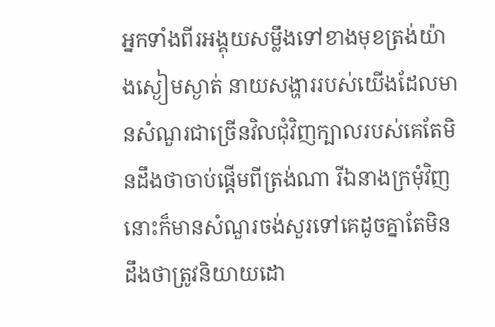អ្នកទាំងពីរអង្គុយសម្លឹងទៅខាងមុខត្រង់យ៉ាងស្ងៀមស្ងាត់ នាយសង្ហាររបស់យើងដែលមានសំណួរជាច្រើនវិលជុំវិញក្បាលរបស់គេតែមិនដឹងថាចាប់ផ្តើមពីត្រង់ណា រីឯនាងក្រមុំវិញនោះក៏មានសំណួរចង់សួរទៅគេដូចគ្នាតែមិនដឹងថាត្រូវនិយាយដោ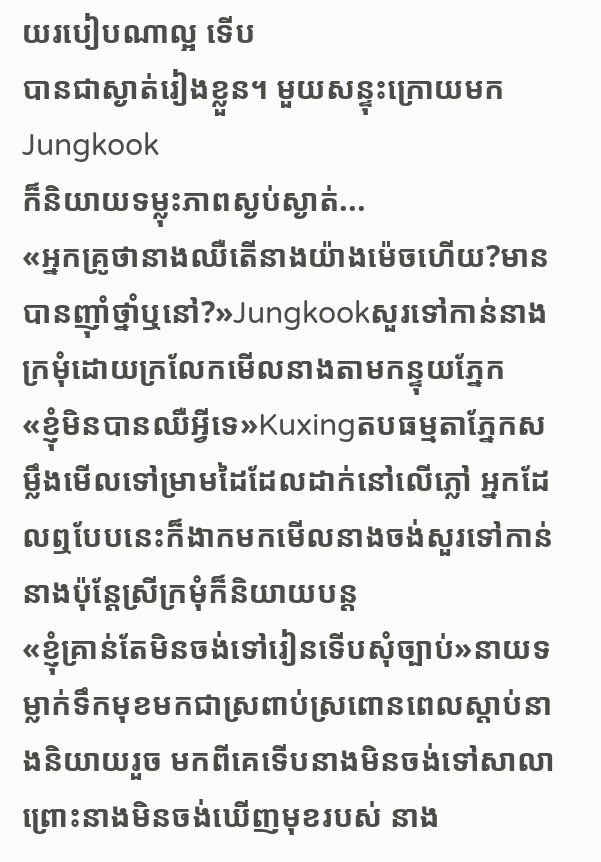យរបៀបណាល្អ ទើប
បានជាស្ងាត់រៀងខ្លួន។ មួយសន្ទុះក្រោយមកJungkook
ក៏និយាយទម្លុះភាពស្ងប់ស្ងាត់...
«អ្នកគ្រូថានាងឈឺតើនាងយ៉ាងម៉េចហើយ?មានបានញ៉ាំថ្នាំឬនៅ?»Jungkookសួរទៅកាន់នាងក្រមុំដោយក្រលែកមើលនាងតាមកន្ទុយភ្នែក
«ខ្ញុំមិនបានឈឺអ្វីទេ»Kuxingតបធម្មតាភ្នែកសម្លឹងមើលទៅម្រាមដៃដែលដាក់នៅលើភ្លៅ អ្នកដែលឮបែបនេះក៏ងាកមកមើលនាងចង់សួរទៅកាន់នាងប៉ុន្តែស្រីក្រមុំក៏និយាយបន្ត
«ខ្ញុំគ្រាន់តែមិនចង់ទៅរៀនទើបសុំច្បាប់»នាយទម្លាក់ទឹកមុខមកជាស្រពាប់ស្រពោនពេលស្តាប់នាងនិយាយរួច មកពីគេទើបនាងមិនចង់ទៅសាលាព្រោះនាងមិនចង់ឃើញមុខរបស់ នាង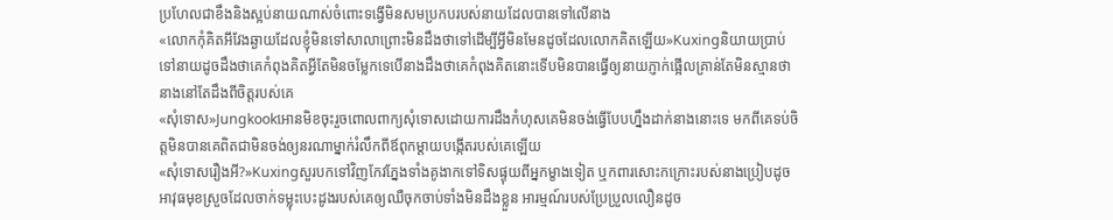ប្រហែលជាខឹងនិងស្អប់នាយណាស់ចំពោះទង្វើមិនសមប្រកបរបស់នាយដែលបានទៅលើនាង
«លោកកុំគិតអីវែងឆ្ងាយដែលខ្ញុំមិនទៅសាលាព្រោះមិនដឹងថាទៅដើម្បីអ្វីមិនមែនដូចដែលលោកគិតឡើយ»Kuxingនិយាយប្រាប់ទៅនាយដូចដឹងថាគេកំពុងគិតអ្វីតែមិនចម្លែកទេបើនាងដឹងថាគេកំពុងគិតនោះទើបមិនបានធ្វើឲ្យនាយភ្ញាក់ផ្អើលគ្រាន់តែមិនស្មានថានាងនៅតែដឹងពីចិត្តរបស់គេ
«សុំទោស»Jungkookអោនមិខចុះរួចពោលពាក្យសុំទោសដោយការដឹងកំហុសគេមិនចង់ធ្វើបែបហ្នឹងដាក់នាងនោះទេ មកពីគេទប់ចិត្តមិនបានគេពិតជាមិនចង់ឲ្យនរណាម្នាក់រំលឹកពីឪពុកម្តាយបង្កើតរបស់គេឡើយ
«សុំទោសរឿងអី?»Kuxingសួរបកទៅវិញកែវភ្នែងទាំងគូងាកទៅទិសផ្ទុយពីអ្នកម្ខាងទៀត ឬកពារសោះកក្រោះរបស់នាងប្រៀបដូចអាវុធមុខស្រួចដែលចាក់ទម្លុះបេះដូងរបស់គេឲ្យឈឺចុកចាប់ទាំងមិនដឹងខ្លួន អារម្មណ៍របស់ប្រែប្រួលលឿនដូច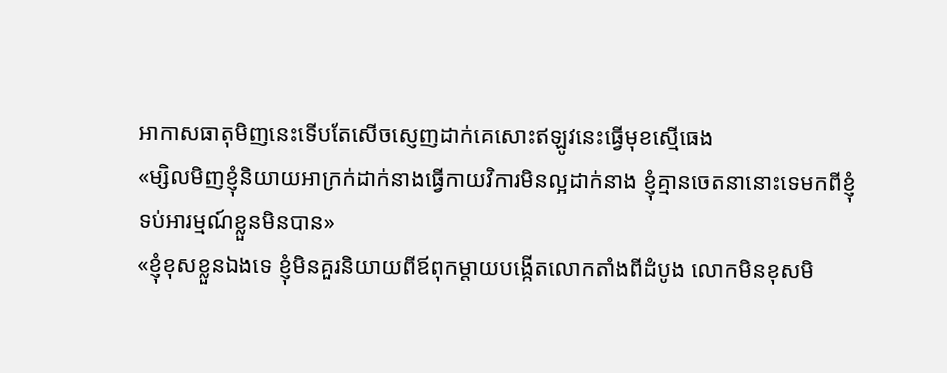អាកាសធាតុមិញនេះទើបតែសើចស្ញេញដាក់គេសោះឥឡូវនេះធ្វើមុខស្មើធេង
«ម្សិលមិញខ្ញុំនិយាយអាក្រក់ដាក់នាងធ្វើកាយវិការមិនល្អដាក់នាង ខ្ញុំគ្មានចេតនានោះទេមកពីខ្ញុំទប់អារម្មណ៍ខ្លួនមិនបាន»
«ខ្ញុំខុសខ្លួនឯងទេ ខ្ញុំមិនគួរនិយាយពីឪពុកម្តាយបង្កើតលោកតាំងពីដំបូង លោកមិនខុសមិ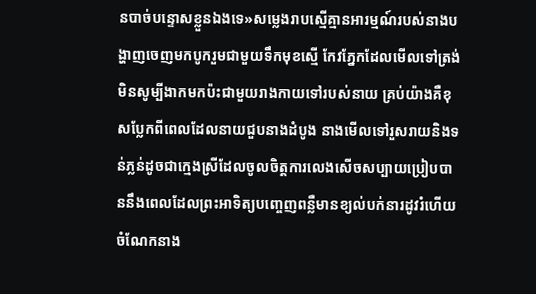នបាច់បន្ទោសខ្លួនឯងទេ»សម្លេងរាបស្មើគ្មានអារម្មណ៍របស់នាងបង្ហាញចេញមកបូករួមជាមួយទឹកមុខស្មើ កែវភ្នែកដែលមើលទៅត្រង់មិនសូម្បីងាកមកប៉ះជាមួយរាងកាយទៅរបស់នាយ គ្រប់យ៉ាងគឺខុសប្លែកពីពេលដែលនាយជួបនាងដំបូង នាងមើលទៅរួសរាយនិងទន់ភ្លន់ដូចជាក្មេងស្រីដែលចូលចិត្តការលេងសើចសប្បាយប្រៀបបាននឹងពេលដែលព្រះអាទិត្យបញ្ចេញពន្លឺមានខ្យល់បក់នារដូវរំហើយ ចំណែកនាង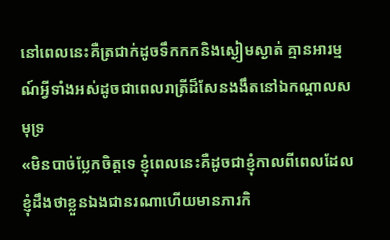នៅពេលនេះគឺត្រជាក់ដូចទឹកកកនិងស្ងៀមស្ងាត់ គ្មានអារម្មណ៍អ្វីទាំងអស់ដូចជាពេលរាត្រីដ៏សែនងងឹតនៅឯកណ្តាលសមុទ្រ
«មិនបាច់ប្លែកចិត្តទេ ខ្ញុំពេលនេះគឺដូចជាខ្ញុំកាលពីពេលដែលខ្ញុំដឹងថាខ្លួនឯងជានរណាហើយមានភារកិ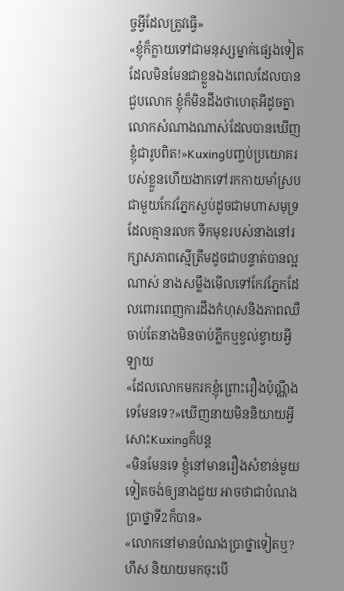ច្ចអ្វីដែលត្រូវធ្វើ»
«ខ្ញុំក៏ក្លាយទៅជាមនុស្សម្នាក់ផ្សេងទៀតដែលមិនមែនជាខ្លួនឯងពេលដែលបានជួបលោក ខ្ញុំក៏មិនដឹងថាហេតុអីដូចគ្នា លោកសំណាងណាស់ដែលបានឃើញខ្ញុំជារូបពិត!»Kuxingបញ្ចប់ប្រយោគរបស់ខ្លួនហើយងាកទៅរកកាយមាំស្របជាមួយកែវភ្នែកស្ងប់ដូចជាមហាសមុទ្រដែលគ្មានរលក ទឹកមុខរបស់នាងនៅរក្សាសភាពស្មើត្រឹមដូចជាបន្ទាត់បានល្អណាស់ នាងសម្លឹងមើលទៅកែវភ្នែកដែលពោរពេញការដឹងកំហុសនិងភាពឈឺចាប់តែនាងមិនចាប់ភ្លឹកឬខ្វល់ខ្វាយអ្វីឡាយ
«ដែលលោកមករកខ្ញុំព្រោះរឿងប៉ុណ្ណឹងទេមែនទេ?»ឃើញនាយមិននិយាយអ្វីសោះKuxingក៏បន្ត
«មិនមែនទេ ខ្ញុំនៅមានរឿងសំខាន់មួយទៀតចង់ឲ្យនាងជួយ អាចថាជាបំណងប្រាថ្នាទី2ក៏បាន»
«លោកនៅមានបំណងប្រាថ្នាទៀតឬ?ហឹស និយាយមកចុះបើ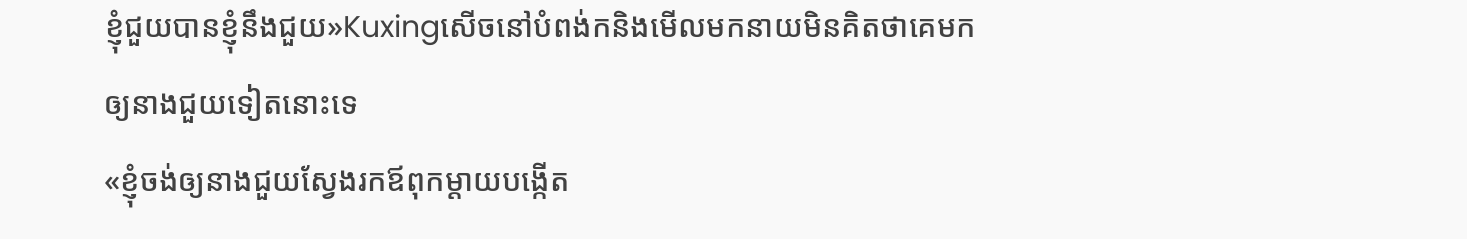ខ្ញុំជួយបានខ្ញុំនឹងជួយ»Kuxingសើចនៅបំពង់កនិងមើលមកនាយមិនគិតថាគេមកឲ្យនាងជួយទៀតនោះទេ
«ខ្ញុំចង់ឲ្យនាងជួយស្វែងរកឪពុកម្តាយបង្កើត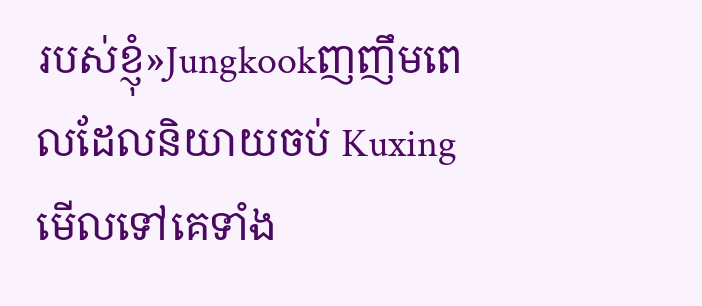របស់ខ្ញុំ»Jungkookញញឹមពេលដែលនិយាយចប់ Kuxingមើលទៅគេទាំង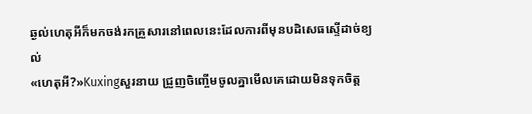ឆ្ងល់ហេតុអីក៏មកចង់រកគ្រួសារនៅពេលនេះដែលការពីមុនបដិសេធស្ទើដាច់ខ្យល់
«ហេតុអី?»Kuxingសួរនាយ ជ្រួញចិញ្ចើមចូលគ្នាមើលគេដោយមិនទុកចិត្ត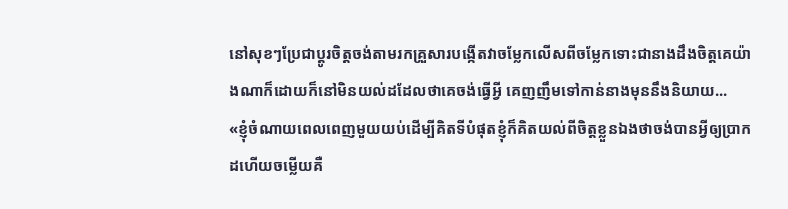នៅសុខៗប្រែជាប្តូរចិត្តចង់តាមរកគ្រួសារបង្កើតវាចម្លែកលើសពីចម្លែកទោះជានាងដឹងចិត្តគេយ៉ាងណាក៏ដោយក៏នៅមិនយល់ដដែលថាគេចង់ធ្វើអ្វី គេញញឹមទៅកាន់នាងមុននឹងនិយាយ...
«ខ្ញុំចំណាយពេលពេញមួយយប់ដើម្បីគិតទីបំផុតខ្ញុំក៏គិតយល់ពីចិត្តខ្លួនឯងថាចង់បានអ្វីឲ្យប្រាកដហើយចម្លើយគឺ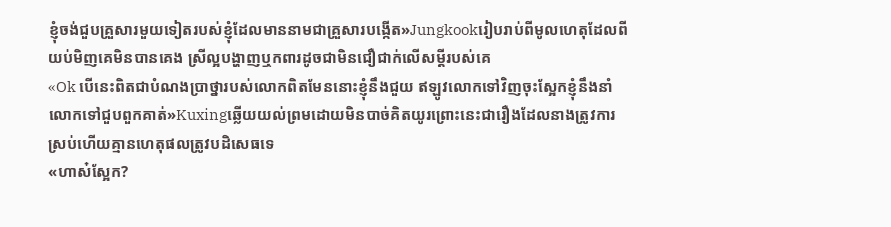ខ្ញុំចង់ជួបគ្រួសារមួយទៀតរបស់ខ្ញុំដែលមាននាមជាគ្រួសារបង្កើត»Jungkookរៀបរាប់ពីមូលហេតុដែលពីយប់មិញគេមិនបានគេង ស្រីល្អបង្ហាញឬកពារដូចជាមិនជឿជាក់លើសម្តីរបស់គេ
«Ok បើនេះពិតជាបំណងប្រាថ្នារបស់លោកពិតមែននោះខ្ញុំនឹងជួយ ឥឡូវលោកទៅវិញចុះស្អែកខ្ញុំនឹងនាំលោកទៅជួបពួកគាត់»Kuxingឆ្លើយយល់ព្រមដោយមិនបាច់គិតយូរព្រោះនេះជារឿងដែលនាងត្រូវការស្រប់ហើយគ្មានហេតុផលត្រូវបដិសេធទេ
«ហាស៎ស្អែក?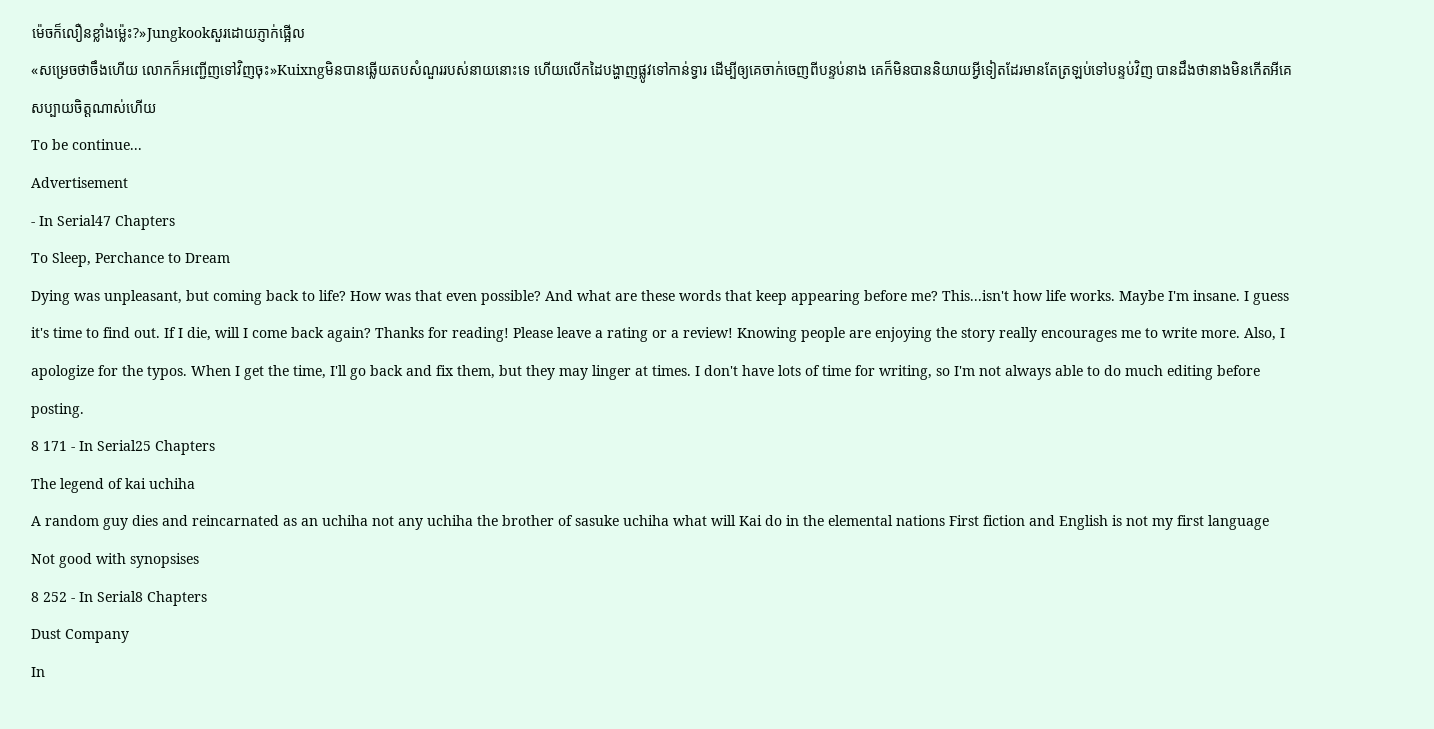ម៉េចក៏លឿនខ្លាំងម៉្លេះ?»Jungkookសួរដោយភ្ញាក់ផ្អើល
«សម្រេចថាចឹងហើយ លោកក៏អញ្ជើញទៅវិញចុះ»Kuixngមិនបានឆ្លើយតបសំណួររបស់នាយនោះទេ ហើយលើកដៃបង្ហាញផ្លូវទៅកាន់ទ្វារ ដើម្បីឲ្យគេចាក់ចេញពីបន្ទប់នាង គេក៏មិនបាននិយាយអ្វីទៀតដែរមានតែត្រឡប់ទៅបន្ទប់វិញ បានដឹងថានាងមិនកើតអីគេសប្បាយចិត្តណាស់ហើយ
To be continue...
Advertisement
- In Serial47 Chapters
To Sleep, Perchance to Dream
Dying was unpleasant, but coming back to life? How was that even possible? And what are these words that keep appearing before me? This...isn't how life works. Maybe I'm insane. I guess it's time to find out. If I die, will I come back again? Thanks for reading! Please leave a rating or a review! Knowing people are enjoying the story really encourages me to write more. Also, I apologize for the typos. When I get the time, I'll go back and fix them, but they may linger at times. I don't have lots of time for writing, so I'm not always able to do much editing before posting.
8 171 - In Serial25 Chapters
The legend of kai uchiha
A random guy dies and reincarnated as an uchiha not any uchiha the brother of sasuke uchiha what will Kai do in the elemental nations First fiction and English is not my first language Not good with synopsises
8 252 - In Serial8 Chapters
Dust Company
In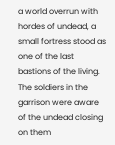a world overrun with hordes of undead, a small fortress stood as one of the last bastions of the living. The soldiers in the garrison were aware of the undead closing on them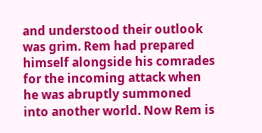and understood their outlook was grim. Rem had prepared himself alongside his comrades for the incoming attack when he was abruptly summoned into another world. Now Rem is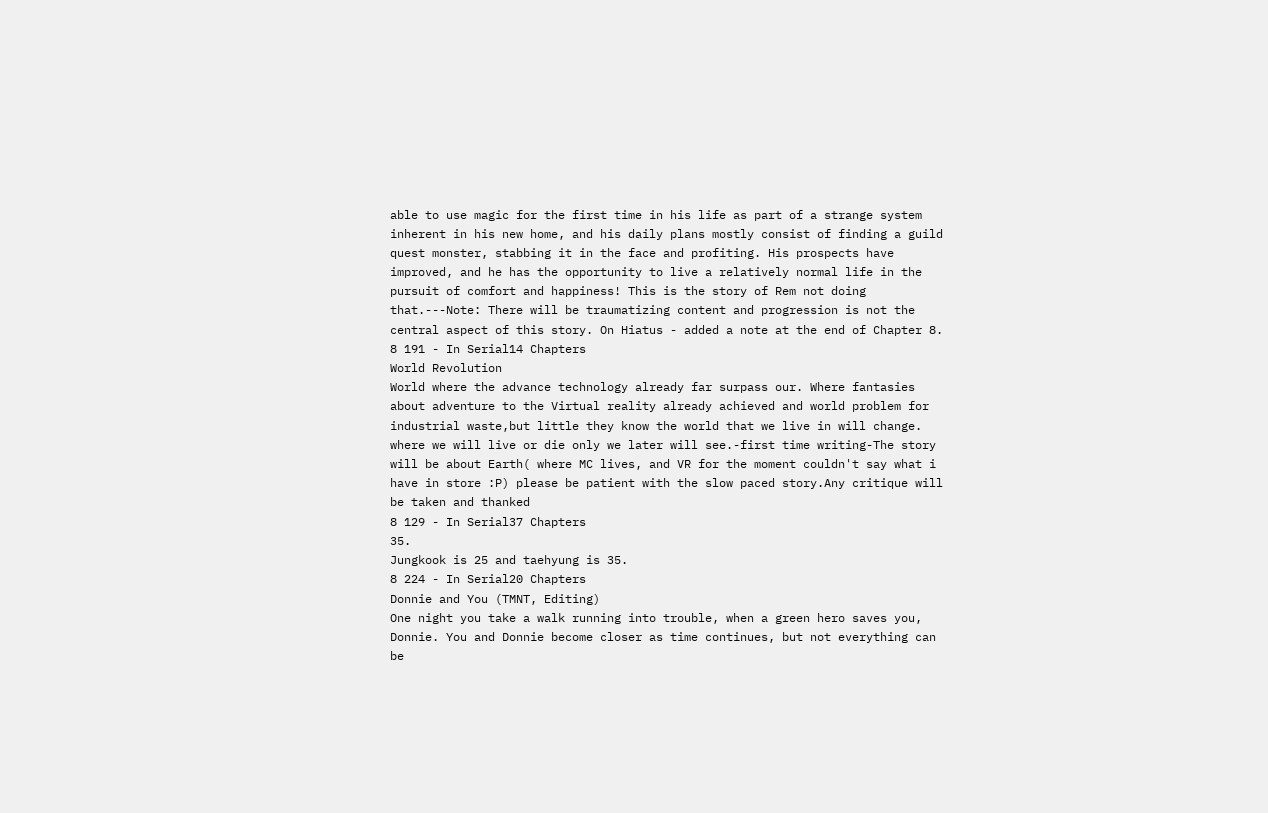able to use magic for the first time in his life as part of a strange system inherent in his new home, and his daily plans mostly consist of finding a guild quest monster, stabbing it in the face and profiting. His prospects have improved, and he has the opportunity to live a relatively normal life in the pursuit of comfort and happiness! This is the story of Rem not doing that.---Note: There will be traumatizing content and progression is not the central aspect of this story. On Hiatus - added a note at the end of Chapter 8.
8 191 - In Serial14 Chapters
World Revolution
World where the advance technology already far surpass our. Where fantasies about adventure to the Virtual reality already achieved and world problem for industrial waste,but little they know the world that we live in will change. where we will live or die only we later will see.-first time writing-The story will be about Earth( where MC lives, and VR for the moment couldn't say what i have in store :P) please be patient with the slow paced story.Any critique will be taken and thanked
8 129 - In Serial37 Chapters
35.
Jungkook is 25 and taehyung is 35.
8 224 - In Serial20 Chapters
Donnie and You (TMNT, Editing)
One night you take a walk running into trouble, when a green hero saves you, Donnie. You and Donnie become closer as time continues, but not everything can be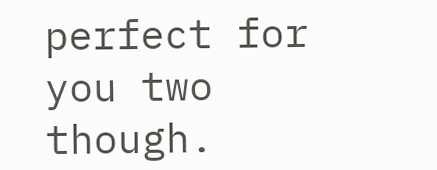perfect for you two though.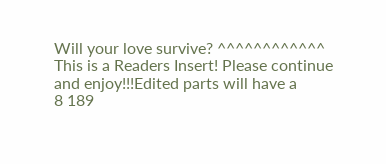Will your love survive? ^^^^^^^^^^^^ This is a Readers Insert! Please continue and enjoy!!!Edited parts will have a
8 189